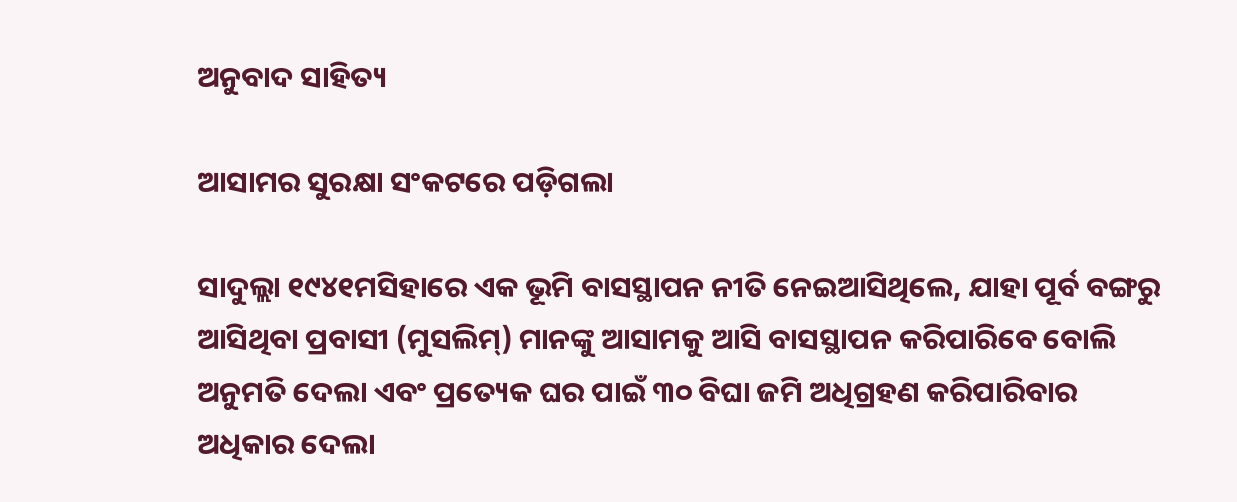ଅନୁବାଦ ସାହିତ୍ୟ

ଆସାମର ସୁରକ୍ଷା ସଂକଟରେ ପଡ଼ିଗଲା

ସାଦୁଲ୍ଲା ୧୯୪୧ମସିହାରେ ଏକ ଭୂମି ବାସସ୍ଥାପନ ନୀତି ନେଇଆସିଥିଲେ, ଯାହା ପୂର୍ବ ବଙ୍ଗରୁ ଆସିଥିବା ପ୍ରବାସୀ (ମୁସଲିମ୍) ମାନଙ୍କୁ ଆସାମକୁ ଆସି ବାସସ୍ଥାପନ କରିପାରିବେ ବୋଲି ଅନୁମତି ଦେଲା ଏବଂ ପ୍ରତ୍ୟେକ ଘର ପାଇଁ ୩୦ ବିଘା ଜମି ଅଧିଗ୍ରହଣ କରିପାରିବାର ଅଧିକାର ଦେଲା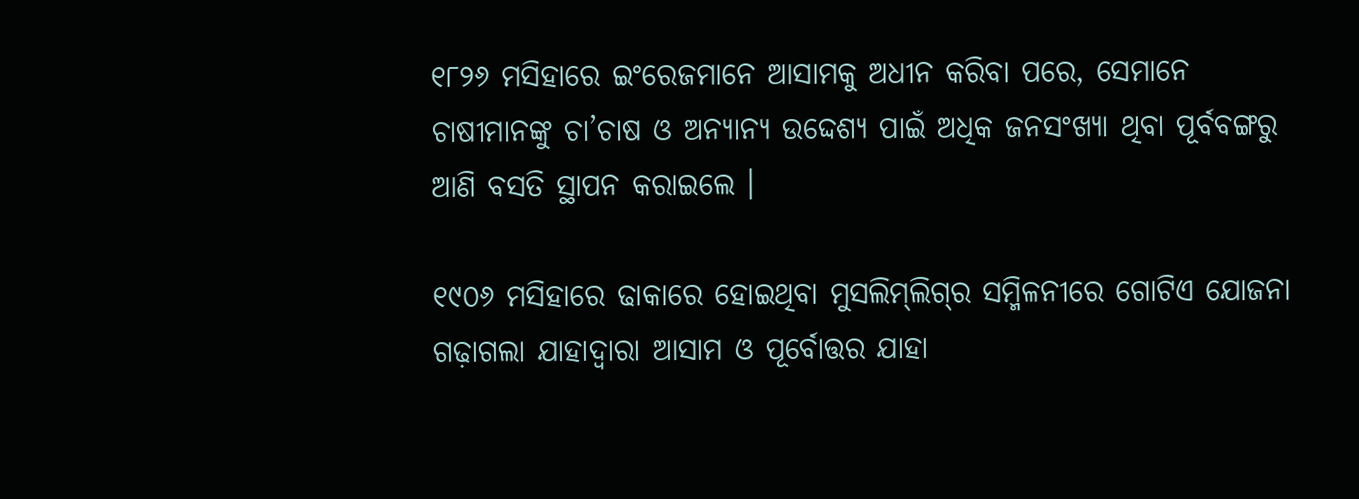୧୮୨୬ ମସିହାରେ ଇଂରେଜମାନେ ଆସାମକୁ ଅଧୀନ କରିବା ପରେ, ସେମାନେ ଚାଷୀମାନଙ୍କୁ ଚା’ଚାଷ ଓ ଅନ୍ୟାନ୍ୟ ଉଦ୍ଦେଶ୍ୟ ପାଇଁ ଅଧିକ ଜନସଂଖ୍ୟା ଥିବା ପୂର୍ବବଙ୍ଗରୁ ଆଣି ବସତି ସ୍ଥାପନ କରାଇଲେ ।

୧୯୦୬ ମସିହାରେ ଢାକାରେ ହୋଇଥିବା ମୁସଲିମ୍‌ଲିଗ୍‌ର ସମ୍ମିଳନୀରେ ଗୋଟିଏ ଯୋଜନା ଗଢ଼ାଗଲା ଯାହାଦ୍ଵାରା ଆସାମ ଓ ପୂର୍ବୋତ୍ତର ଯାହା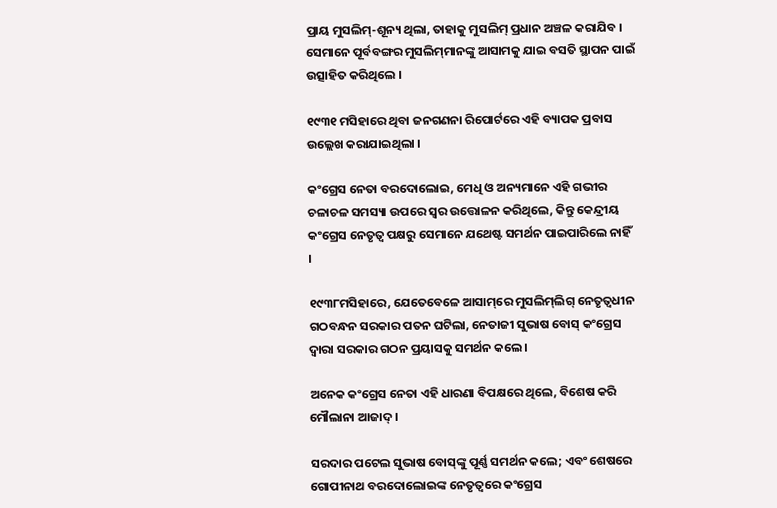ପ୍ରାୟ ମୁସଲିମ୍-ଶୂନ୍ୟ ଥିଲା, ତାହାକୁ ମୁସଲିମ୍ ପ୍ରଧାନ ଅଞ୍ଚଳ କରାଯିବ । ସେମାନେ ପୂର୍ବବଙ୍ଗର ମୁସଲିମ୍‌ମାନଙ୍କୁ ଆସାମକୁ ଯାଇ ବସତି ସ୍ଥାପନ ପାଇଁ ଉତ୍ସାହିତ କରିଥିଲେ ।

୧୯୩୧ ମସିହାରେ ଥିବା ଜନଗଣନା ରିପୋର୍ଟରେ ଏହି ବ୍ୟାପକ ପ୍ରବାସ ଉଲ୍ଲେଖ କରାଯାଇଥିଲା ।

କଂଗ୍ରେସ ନେତା ବରଦୋଲୋଇ, ମେଧି ଓ ଅନ୍ୟମାନେ ଏହି ଗଭୀର ଚଳାଚଳ ସମସ୍ୟା ଉପରେ ସ୍ୱର ଉତ୍ତୋଳନ କରିଥିଲେ, କିନ୍ତୁ କେନ୍ଦ୍ରୀୟ କଂଗ୍ରେସ ନେତୃତ୍ୱ ପକ୍ଷରୁ ସେମାନେ ଯଥେଷ୍ଟ ସମର୍ଥନ ପାଇପାରିଲେ ନାହିଁ ।

୧୯୩୮ମସିହାରେ, ଯେତେବେଳେ ଆସାମ୍‌ରେ ମୁସଲିମ୍‌ଲିଗ୍‌ ନେତୃତ୍ୱଧୀନ ଗଠବନ୍ଧନ ସରକାର ପତନ ଘଟିଲା, ନେତାଜୀ ସୁଭାଷ ବୋସ୍‌ କଂଗ୍ରେସ ଦ୍ୱାରା ସରକାର ଗଠନ ପ୍ରୟାସକୁ ସମର୍ଥନ କଲେ ।

ଅନେକ କଂଗ୍ରେସ ନେତା ଏହି ଧାରଣା ବିପକ୍ଷରେ ଥିଲେ, ବିଶେଷ କରି ମୌଲାନା ଆଜାଦ୍‌ ।

ସରଦାର ପଟେଲ ସୁଭାଷ ବୋସ୍‌ଙ୍କୁ ପୂର୍ଣ୍ଣ ସମର୍ଥନ କଲେ; ଏବଂ ଶେଷରେ ଗୋପୀନାଥ ବରଦୋଲୋଇଙ୍କ ନେତୃତ୍ୱରେ କଂଗ୍ରେସ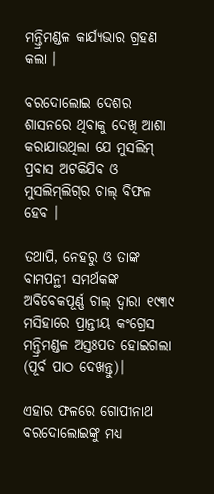ମନ୍ତ୍ରିମଣ୍ଡଳ କାର୍ଯ୍ୟଭାର ଗ୍ରହଣ କଲା ।

ବରଦୋଲୋଇ ଦେଶର ଶାସନରେ ଥିବାକୁ ଦେଖି ଆଶା କରାଯାଉଥିଲା ଯେ ମୁସଲିମ୍ ପ୍ରବାସ ଅଟକିଯିବ ଓ ମୁସଲିମ୍‌ଲିଗ୍‌ର ଚାଲ୍‌ ବିଫଳ ହେବ ।

ତଥାପି, ନେହରୁ ଓ ତାଙ୍କ ବାମପନ୍ଥୀ ସମର୍ଥକଙ୍କ ଅବିବେକପୂର୍ଣ୍ଣ ଚାଲ୍‌ ଦ୍ୱାରା ୧୯୩୯ ମସିହାରେ ପ୍ରାନ୍ତୀୟ କଂଗ୍ରେସ ମନ୍ତ୍ରିମଣ୍ଡଳ ଅସ୍ତଃପତ ହୋଇଗଲା (ପୂର୍ବ ପାଠ ଦେଖନ୍ତୁ)।

ଏହାର ଫଳରେ ଗୋପୀନାଥ ବରଦୋଲୋଇଙ୍କୁ ମଧ୍ୟ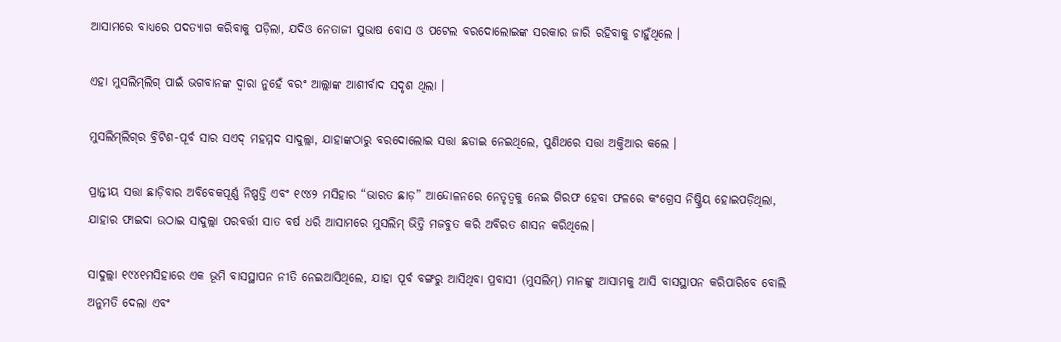ଆସାମରେ ବାଧ୍ୟରେ ପଦତ୍ୟାଗ କରିବାକୁ ପଡ଼ିଲା, ଯଦିଓ ନେତାଜୀ ସୁଭାଷ ବୋସ ଓ ପଟେଲ ବରଦୋଲୋଇଙ୍କ ସରକାର ଜାରି ରହିବାକୁ ଚାହୁଁଥିଲେ ।

ଏହା ମୁସଲିମ୍‌ଲିଗ୍‌ ପାଇଁ ଭଗବାନଙ୍କ ଦ୍ୱାରା ନୁହେଁ ବରଂ ଆଲ୍ଲାଙ୍କ ଆଶୀର୍ବାଦ ସଦୃଶ ଥିଲା ।

ମୁସଲିମ୍‌ଲିଗ୍‌ର ବ୍ରିଟିଶ-ପୂର୍ବ ସାର ସଏଦ୍ ମହମ୍ମଦ ସାଦୁଲ୍ଲା, ଯାହାଙ୍କଠାରୁ ବରଦୋଲୋଇ ସତ୍ତା ଛଡାଇ ନେଇଥିଲେ, ପୁଣିଥରେ ସତ୍ତା ଅକ୍ତିଆର କଲେ ।

ପ୍ରାନ୍ତୀୟ ସତ୍ତା ଛାଡ଼ିବାର ଅବିବେକପୂର୍ଣ୍ଣ ନିଷ୍ପତ୍ତି ଏବଂ ୧୯୪୨ ମସିହାର “ଭାରତ ଛାଡ଼” ଆନ୍ଦୋଳନରେ ନେତୃତ୍ୱକୁ ନେଇ ଗିରଫ ହେବା ଫଳରେ କଂଗ୍ରେସ ନିଷ୍କ୍ରିୟ ହୋଇପଡ଼ିଥିଲା, ଯାହାର ଫାଇଦା ଉଠାଇ ସାଦୁଲ୍ଲା ପରବର୍ତ୍ତୀ ସାତ ବର୍ଷ ଧରି ଆସାମରେ ମୁସଲିମ୍ ଭିତ୍ତି ମଜବୁତ କରି ଅବିରତ ଶାସନ କରିଥିଲେ।

ସାଦୁଲ୍ଲା ୧୯୪୧ମସିହାରେ ଏକ ଭୂମି ବାସସ୍ଥାପନ ନୀତି ନେଇଆସିଥିଲେ, ଯାହା ପୂର୍ବ ବଙ୍ଗରୁ ଆସିଥିବା ପ୍ରବାସୀ (ମୁସଲିମ୍) ମାନଙ୍କୁ ଆସାମକୁ ଆସି ବାସସ୍ଥାପନ କରିପାରିବେ ବୋଲି ଅନୁମତି ଦେଲା ଏବଂ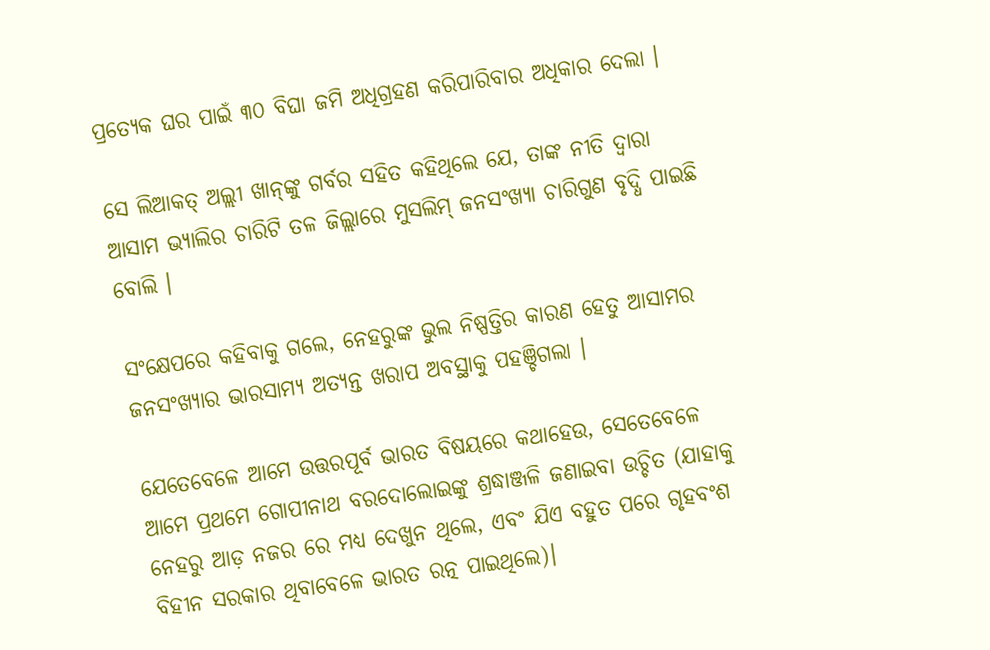ପ୍ରତ୍ୟେକ ଘର ପାଇଁ ୩୦ ବିଘା ଜମି ଅଧିଗ୍ରହଣ କରିପାରିବାର ଅଧିକାର ଦେଲା ।

ସେ ଲିଆକତ୍ ଅଲ୍ଲୀ ଖାନ୍‌ଙ୍କୁ ଗର୍ବର ସହିତ କହିଥିଲେ ଯେ, ତାଙ୍କ ନୀତି ଦ୍ୱାରା ଆସାମ ଭ୍ୟାଲିର ଚାରିଟି ତଳ ଜିଲ୍ଲାରେ ମୁସଲିମ୍ ଜନସଂଖ୍ୟା ଚାରିଗୁଣ ବୃଦ୍ଧି ପାଇଛି ବୋଲି ।

ସଂକ୍ଷେପରେ କହିବାକୁ ଗଲେ, ନେହରୁଙ୍କ ଭୁଲ ନିଷ୍ପତ୍ତିର କାରଣ ହେତୁ ଆସାମର ଜନସଂଖ୍ୟାର ଭାରସାମ୍ୟ ଅତ୍ୟନ୍ତ ଖରାପ ଅବସ୍ଥାକୁ ପହଞ୍ଚିଗଲା ।

ଯେତେବେଳେ ଆମେ ଉତ୍ତରପୂର୍ବ ଭାରତ ବିଷୟରେ କଥାହେଉ, ସେତେବେଳେ ଆମେ ପ୍ରଥମେ ଗୋପୀନାଥ ବରଦୋଲୋଇଙ୍କୁ ଶ୍ରଦ୍ଧାଞ୍ଜଳି ଜଣାଇବା ଉଚ୍ଚିତ (ଯାହାକୁ ନେହରୁ ଆଡ଼ ନଜର ରେ ମଧ୍ୟ ଦେଖୁନ ଥିଲେ, ଏବଂ ଯିଏ ବହୁତ ପରେ ଗୃହବଂଶ ବିହୀନ ସରକାର ଥିବାବେଳେ ଭାରତ ରତ୍ନ ପାଇଥିଲେ)।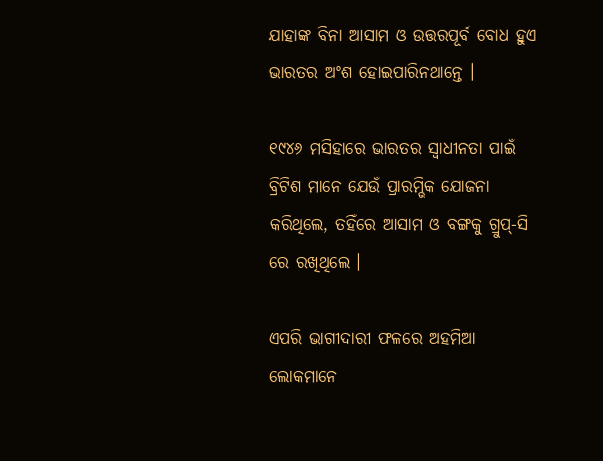ଯାହାଙ୍କ ବିନା ଆସାମ ଓ ଉତ୍ତରପୂର୍ବ ବୋଧ ହୁଏ ଭାରତର ଅଂଶ ହୋଇପାରିନଥାନ୍ତେ ।

୧୯୪୬ ମସିହାରେ ଭାରତର ସ୍ୱାଧୀନତା ପାଇଁ ବ୍ରିଟିଶ ମାନେ ଯେଉଁ ପ୍ରାରମ୍ଭିକ ଯୋଜନା କରିଥିଲେ, ତହିଁରେ ଆସାମ ଓ ବଙ୍ଗକୁ ଗ୍ରୁପ୍-ସି ରେ ରଖିଥିଲେ ।

ଏପରି ଭାଗୀଦାରୀ ଫଳରେ ଅହମିଆ ଲୋକମାନେ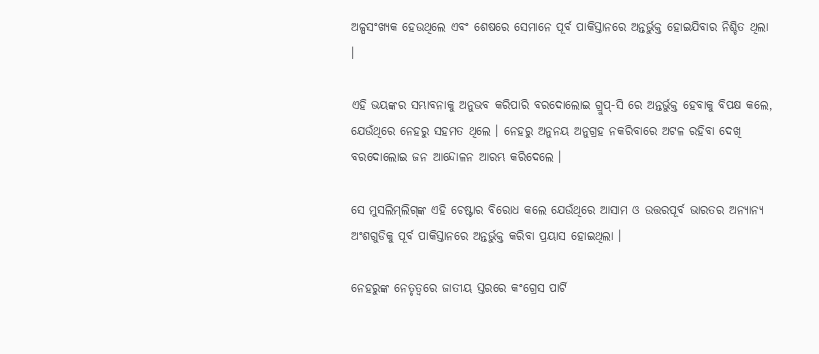ଅଳ୍ପସଂଖ୍ୟକ ହେଉଥିଲେ ଏବଂ ଶେଷରେ ସେମାନେ ପୂର୍ବ ପାକିସ୍ତାନରେ ଅନ୍ତର୍ଭୁକ୍ତ ହୋଇଯିବାର ନିଶ୍ଚିତ ଥିଲା ।

ଏହି ଭୟଙ୍କର ସମ୍ଭାବନାକୁ ଅନୁଭବ କରିପାରି ବରଦୋଲୋଇ ଗ୍ରୁପ୍-ସି ରେ ଅନ୍ତର୍ଭୁକ୍ତ ହେବାକୁ ବିପକ୍ଷ କଲେ, ଯେଉଁଥିରେ ନେହରୁ ସହମତ ଥିଲେ । ନେହରୁ ଅନୁନୟ ଅନୁଗ୍ରହ ନକରିବାରେ ଅଟଳ ରହିବା ଦେଖି ବରଦୋଲୋଇ ଜନ ଆନ୍ଦୋଳନ ଆରମ୍ଭ କରିଦେଲେ ।

ସେ ମୁସଲିମ୍‌ଲିଗ୍‌ଙ୍କ ଏହି ଚେଷ୍ଟାର ବିରୋଧ କଲେ ଯେଉଁଥିରେ ଆସାମ ଓ ଉତ୍ତରପୂର୍ବ ଭାରତର ଅନ୍ୟାନ୍ୟ ଅଂଶଗୁଡିକୁ ପୂର୍ବ ପାକିସ୍ତାନରେ ଅନ୍ତର୍ଭୁକ୍ତ କରିବା ପ୍ରୟାସ ହୋଇଥିଲା ।

ନେହରୁଙ୍କ ନେତୃତ୍ୱରେ ଜାତୀୟ ସ୍ତରରେ କଂଗ୍ରେସ ପାର୍ଟି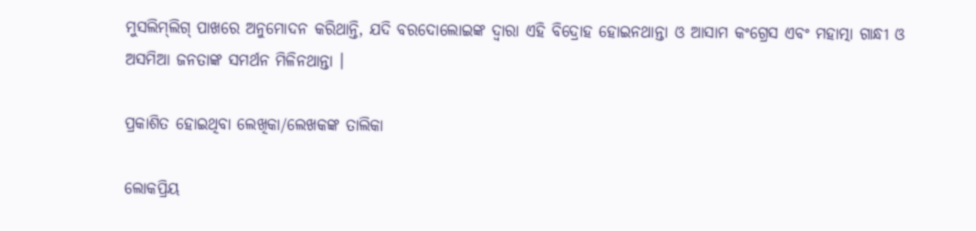ମୁସଲିମ୍‌ଲିଗ୍‌ ପାଖରେ ଅନୁମୋଦନ କରିଥାନ୍ତି, ଯଦି ବରଦୋଲୋଇଙ୍କ ଦ୍ୱାରା ଏହି ବିଦ୍ରୋହ ହୋଇନଥାନ୍ତା ଓ ଆସାମ କଂଗ୍ରେସ ଏବଂ ମହାତ୍ମା ଗାନ୍ଧୀ ଓ ଅସମିଆ ଜନତାଙ୍କ ସମର୍ଥନ ମିଳିନଥାନ୍ତା ।

ପ୍ରକାଶିତ ହୋଇଥିବା ଲେଖିକା/ଲେଖକଙ୍କ ତାଲିକା

ଲୋକପ୍ରିୟ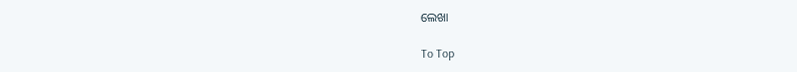ଲେଖା

To Top